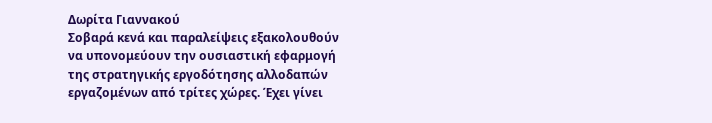Δωρίτα Γιαννακού
Σοβαρά κενά και παραλείψεις εξακολουθούν να υπονομεύουν την ουσιαστική εφαρμογή της στρατηγικής εργοδότησης αλλοδαπών εργαζομένων από τρίτες χώρες. Έχει γίνει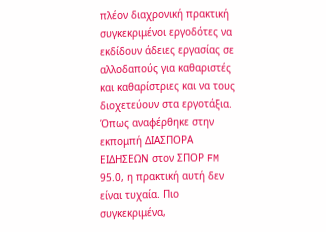πλέον διαχρονική πρακτική συγκεκριμένοι εργοδότες να εκδίδουν άδειες εργασίας σε αλλοδαπούς για καθαριστές και καθαρίστριες και να τους διοχετεύουν στα εργοτάξια. Όπως αναφέρθηκε στην εκπομπή ΔΙΑΣΠΟΡΑ ΕΙΔΗΣΕΩΝ στον ΣΠΟΡ FM 95.0, η πρακτική αυτή δεν είναι τυχαία. Πιο συγκεκριμένα,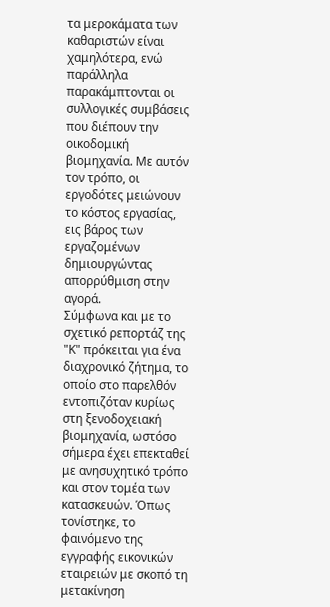τα μεροκάματα των καθαριστών είναι χαμηλότερα, ενώ παράλληλα παρακάμπτονται οι συλλογικές συμβάσεις που διέπουν την οικοδομική βιομηχανία. Με αυτόν τον τρόπο, οι εργοδότες μειώνουν το κόστος εργασίας, εις βάρος των εργαζομένων δημιουργώντας απορρύθμιση στην αγορά.
Σύμφωνα και με το σχετικό ρεπορτάζ της "Κ" πρόκειται για ένα διαχρονικό ζήτημα, το οποίο στο παρελθόν εντοπιζόταν κυρίως στη ξενοδοχειακή βιομηχανία, ωστόσο σήμερα έχει επεκταθεί με ανησυχητικό τρόπο και στον τομέα των κατασκευών. Όπως τονίστηκε, το φαινόμενο της εγγραφής εικονικών εταιρειών με σκοπό τη μετακίνηση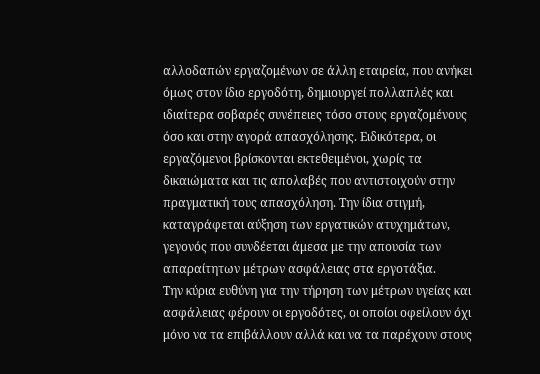αλλοδαπών εργαζομένων σε άλλη εταιρεία, που ανήκει όμως στον ίδιο εργοδότη, δημιουργεί πολλαπλές και ιδιαίτερα σοβαρές συνέπειες τόσο στους εργαζομένους όσο και στην αγορά απασχόλησης. Ειδικότερα, οι εργαζόμενοι βρίσκονται εκτεθειμένοι, χωρίς τα δικαιώματα και τις απολαβές που αντιστοιχούν στην πραγματική τους απασχόληση. Την ίδια στιγμή, καταγράφεται αύξηση των εργατικών ατυχημάτων, γεγονός που συνδέεται άμεσα με την απουσία των απαραίτητων μέτρων ασφάλειας στα εργοτάξια.
Την κύρια ευθύνη για την τήρηση των μέτρων υγείας και ασφάλειας φέρουν οι εργοδότες, οι οποίοι οφείλουν όχι μόνο να τα επιβάλλουν αλλά και να τα παρέχουν στους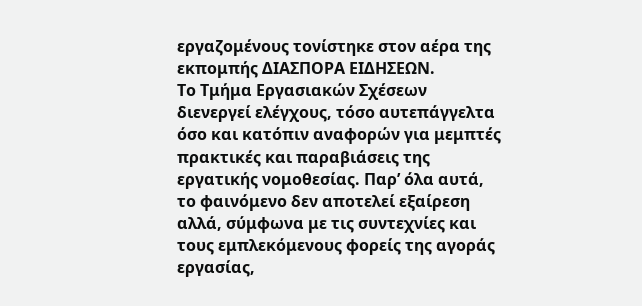εργαζομένους τονίστηκε στον αέρα της εκπομπής ΔΙΑΣΠΟΡΑ ΕΙΔΗΣΕΩΝ.
Το Τμήμα Εργασιακών Σχέσεων διενεργεί ελέγχους, τόσο αυτεπάγγελτα όσο και κατόπιν αναφορών για μεμπτές πρακτικές και παραβιάσεις της εργατικής νομοθεσίας. Παρ’ όλα αυτά, το φαινόμενο δεν αποτελεί εξαίρεση αλλά, σύμφωνα με τις συντεχνίες και τους εμπλεκόμενους φορείς της αγοράς εργασίας,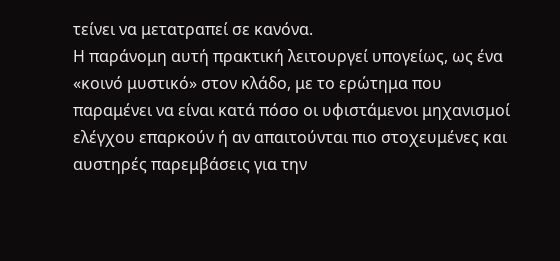τείνει να μετατραπεί σε κανόνα.
Η παράνομη αυτή πρακτική λειτουργεί υπογείως, ως ένα «κοινό μυστικό» στον κλάδο, με το ερώτημα που παραμένει να είναι κατά πόσο οι υφιστάμενοι μηχανισμοί ελέγχου επαρκούν ή αν απαιτούνται πιο στοχευμένες και αυστηρές παρεμβάσεις για την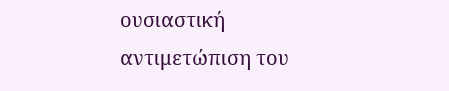ουσιαστική αντιμετώπιση του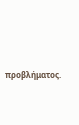προβλήματος.